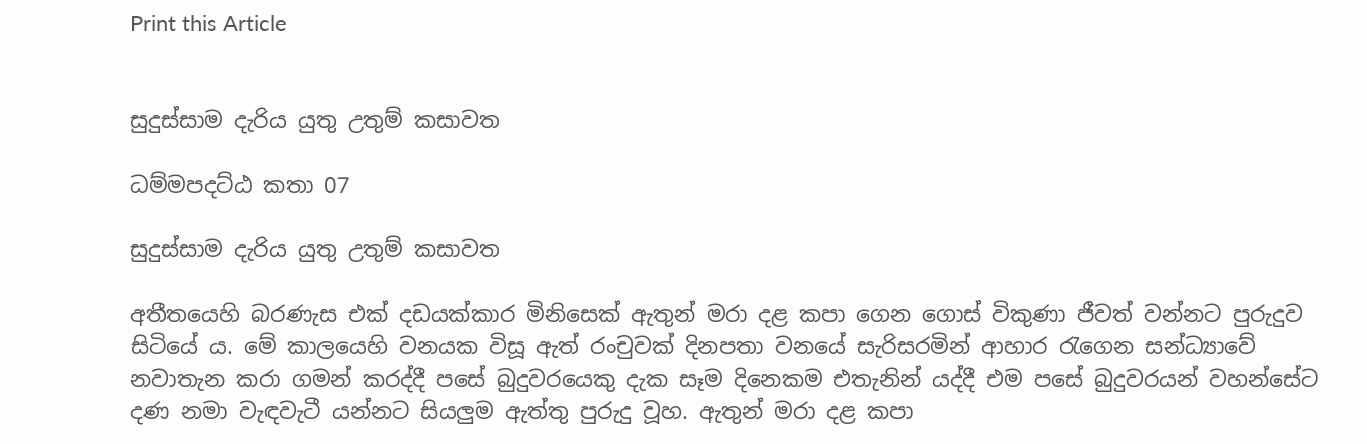Print this Article


සුදුස්සාම දැරිය යුතු උතුම් කසාවත

ධම්මපදට්ඨ කතා 07

සුදුස්සාම දැරිය යුතු උතුම් කසාවත

අතීතයෙහි බරණැස එක් දඩයක්කාර මිනිසෙක් ඇතුන් මරා දළ කපා ගෙන ගොස් විකුණා ජීවත් වන්නට පුරුදුව සිටියේ ය. මේ කාලයෙහි වනයක විසූ ඇත් රංචුවක් දිනපතා වනයේ සැරිසරමින් ආහාර රැගෙන සන්ධ්‍යාවේ නවාතැන කරා ගමන් කරද්දී පසේ බුදුවරයෙකු දැක සෑම දිනෙකම එතැනින් යද්දී එම පසේ බුදුවරයන් වහන්සේට දණ නමා වැඳවැටී යන්නට සියලුම ඇත්තු පුරුදු වූහ. ඇතුන් මරා දළ කපා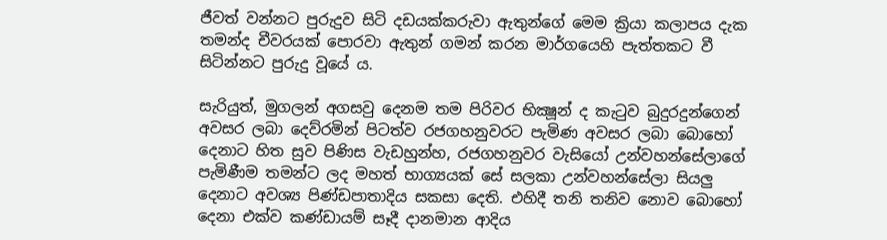ජීවත් වන්නට පුරුදුව සිටි දඩයක්කරුවා ඇතුන්ගේ මෙම ක්‍රියා කලාපය දැක තමන්ද චීවරයක් පොරවා ඇතුන් ගමන් කරන මාර්ගයෙහි පැත්තකට වී සිටින්නට පුරුදු වූයේ ය.

සැරියුත්, මුගලන් අගසවු දෙනම තම පිරිවර භික්‍ෂූන් ද කැටුව බුදුරදුන්ගෙන් අවසර ලබා දෙව්රමින් පිටත්ව රජගහනුවරට පැමිණ අවසර ලබා බොහෝ දෙනාට හිත සුව පිණිස වැඩහුන්හ, රජගහනුවර වැසියෝ උන්වහන්සේලාගේ පැමිණීම තමන්ට ලද මහත් භාග්‍යයක් සේ සලකා උන්වහන්සේලා සියලු දෙනාට අවශ්‍ය පිණ්ඩපාතාදිය සකසා දෙති. එහිදී තනි තනිව නොව බොහෝ දෙනා එක්ව කණ්ඩායම් සෑදී දානමාන ආදිය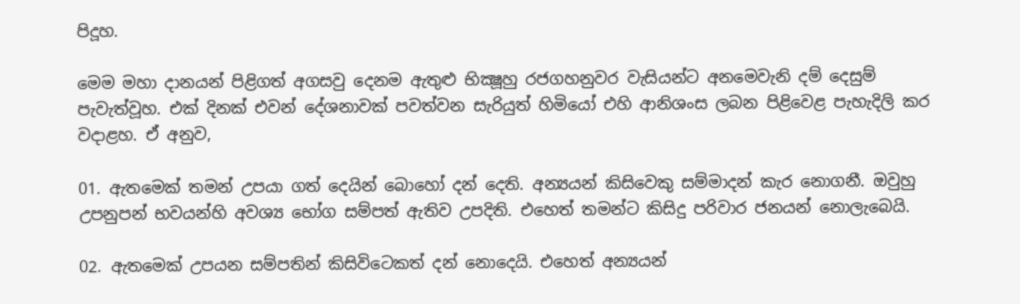පිදූහ.

මෙම මහා දානයන් පිළිගත් අගසවු දෙනම ඇතුළු භික්‍ෂූහු රජගහනුවර වැසියන්ට අනමෙවැනි දම් දෙසුම් පැවැත්වූහ. එක් දිනක් එවන් දේශනාවක් පවත්වන සැරියුත් හිමියෝ එහි ආනිශංස ලබන පිළිවෙළ පැහැදිලි කර වදාළහ. ඒ අනුව,

01. ඇතමෙක් තමන් උපයා ගත් දෙයින් බොහෝ දන් දෙති. අන්‍යයන් කිසිවෙකු සම්මාදන් කැර නොගනී. ඔවුහු උපනුපන් භවයන්හි අවශ්‍ය භෝග සම්පත් ඇතිව උපදිති. එහෙත් තමන්ට කිසිදු පරිවාර ජනයන් නොලැබෙයි.

02. ඇතමෙක් උපයන සම්පතින් කිසිවිටෙකත් දන් නොදෙයි. එහෙත් අන්‍යයන්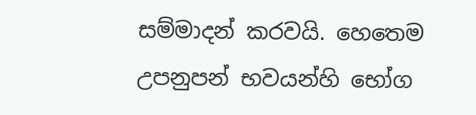සම්මාදන් කරවයි. හෙතෙම උපනුපන් භවයන්හි භෝග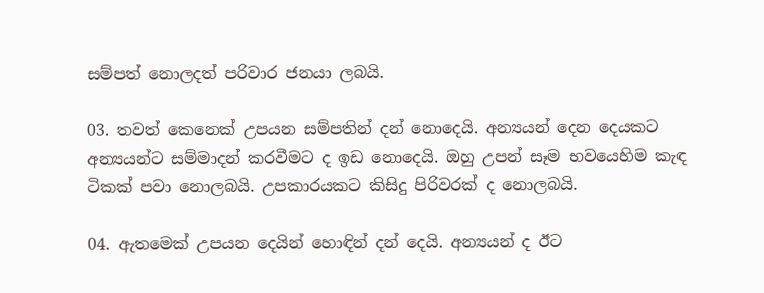සම්පත් නොලදත් පරිවාර ජනයා ලබයි.

03. තවත් කෙනෙක් උපයන සම්පතින් දන් නොදෙයි. අන්‍යයන් දෙන දෙයකට අන්‍යයන්ට සම්මාදන් කරවීමට ද ඉඩ නොදෙයි. ඔහු උපන් සෑම භවයෙහිම කැඳ ටිකක් පවා නොලබයි. උපකාරයකට කිසිදු පිරිවරක් ද නොලබයි.

04. ඇතමෙක් උපයන දෙයින් හොඳින් දන් දෙයි. අන්‍යයන් ද ඊට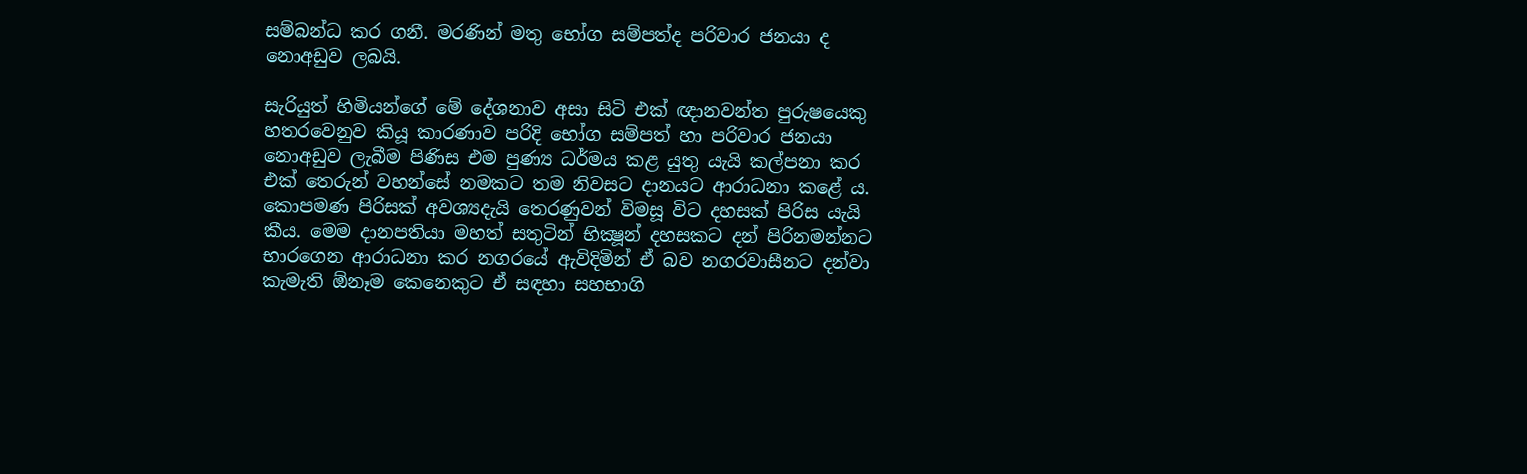සම්බන්ධ කර ගනී. මරණින් මතු භෝග සම්පත්ද පරිවාර ජනයා ද නොඅඩුව ලබයි.

සැරියුත් හිමියන්ගේ මේ දේශනාව අසා සිටි එක් ඥානවන්ත පුරුෂයෙකු හතරවෙනුව කියූ කාරණාව පරිදි භෝග සම්පත් හා පරිවාර ජනයා නොඅඩුව ලැබීම පිණිස එම පුණ්‍ය ධර්මය කළ යුතු යැයි කල්පනා කර එක් තෙරුන් වහන්සේ නමකට තම නිවසට දානයට ආරාධනා කළේ ය. කොපමණ පිරිසක් අවශ්‍යදැයි තෙරණුවන් විමසූ විට දහසක් පිරිස යැයි කීය. මෙම දානපතියා මහත් සතුටින් භික්‍ෂූන් දහසකට දන් පිරිනමන්නට භාරගෙන ආරාධනා කර නගරයේ ඇවිදිමින් ඒ බව නගරවාසීනට දන්වා කැමැති ඕනෑම කෙනෙකුට ඒ සඳහා සහභාගි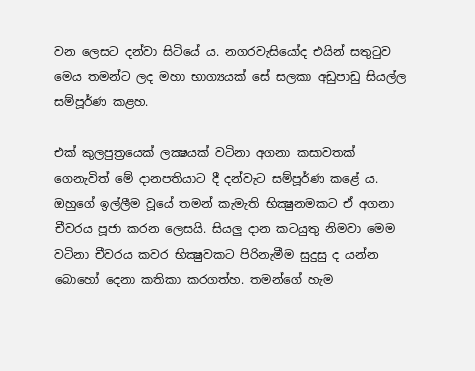වන ලෙසට දන්වා සිටියේ ය. නගරවැසියෝද එයින් සතුටුව මෙය තමන්ට ලද මහා භාග්‍යයක් සේ සලකා අඩුපාඩු සියල්ල සම්පූර්ණ කළහ.

එක් කුලපුත්‍රයෙක් ලක්‍ෂයක් වටිනා අගනා කසාවතක් ගෙනැවිත් මේ දානපතියාට දී දන්වැට සම්පූර්ණ කළේ ය. ඔහුගේ ඉල්ලීම වූයේ තමන් කැමැති භික්‍ෂුනමකට ඒ අගනා චීවරය පූජා කරන ලෙසයි. සියලු දාන කටයුතු නිමවා මෙම වටිනා චීවරය කවර භික්‍ෂුවකට පිරිනැමීම සුදුසු ද යන්න බොහෝ දෙනා කතිකා කරගත්හ. තමන්ගේ හැම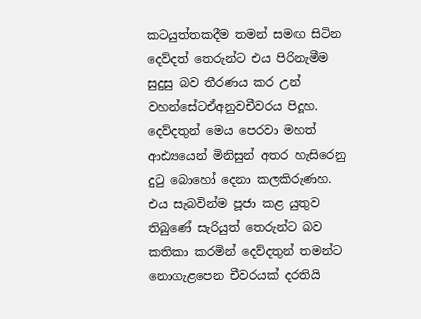කටයුත්තකදීම තමන් සමඟ සිටින දෙව්දත් තෙරුන්ට එය පිරිනැමීම සුදුසු බව තීරණය කර උන් වහන්සේටඒඅනුවචීවරය පිදූහ. දෙව්දතුන් මෙය පෙරවා මහත් ආඪ්‍යයෙන් මිනිසුන් අතර හැසිරෙනු දුටු බොහෝ දෙනා කලකිරුණහ. එය සැබවින්ම පූජා කළ යුතුව තිබුණේ සැරියුත් තෙරුන්ට බව කතිකා කරමින් දෙව්දතුන් තමන්ට නොගැළපෙන චීවරයක් දරතියි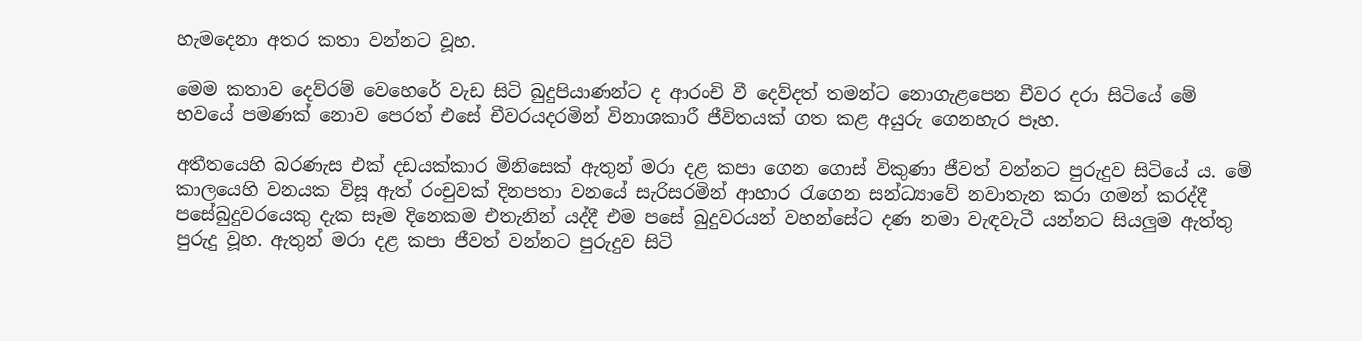හැමදෙනා අතර කතා වන්නට වූහ.

මෙම කතාව දෙව්රම් වෙහෙරේ වැඩ සිටි බුදුපියාණන්ට ද ආරංචි වී දෙව්දත් තමන්ට නොගැළපෙන චීවර දරා සිටියේ මේ භවයේ පමණක් නොව පෙරත් එසේ චීවරයදරමින් විනාශකාරී ජීවිතයක් ගත කළ අයුරු ගෙනහැර පෑහ.

අතීතයෙහි බරණැස එක් දඩයක්කාර මිනිසෙක් ඇතුන් මරා දළ කපා ගෙන ගොස් විකුණා ජීවත් වන්නට පුරුදුව සිටියේ ය. මේ කාලයෙහි වනයක විසූ ඇත් රංචුවක් දිනපතා වනයේ සැරිසරමින් ආහාර රැගෙන සන්ධ්‍යාවේ නවාතැන කරා ගමන් කරද්දී පසේබුදුවරයෙකු දැක සෑම දිනෙකම එතැනින් යද්දී එම පසේ බුදුවරයන් වහන්සේට දණ නමා වැඳවැටී යන්නට සියලුම ඇත්තු පුරුදු වූහ. ඇතුන් මරා දළ කපා ජීවත් වන්නට පුරුදුව සිටි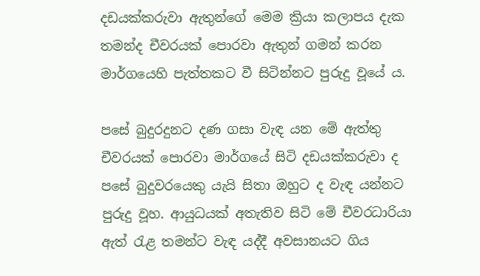දඩයක්කරුවා ඇතුන්ගේ මෙම ක්‍රියා කලාපය දැක තමන්ද චීවරයක් පොරවා ඇතුන් ගමන් කරන මාර්ගයෙහි පැත්තකට වී සිටින්නට පුරුදු වූයේ ය.

පසේ බුදුරදුනට දණ ගසා වැඳ යන මේ ඇත්තු චීවරයක් පොරවා මාර්ගයේ සිටි දඩයක්කරුවා ද පසේ බුදුවරයෙකු යැයි සිතා ඔහුට ද වැඳ යන්නට පුරුදු වූහ. ආයුධයක් අතැතිව සිටි මේ චීවරධාරියා ඇත් රැළ තමන්ට වැඳ යද්දී අවසානයට ගිය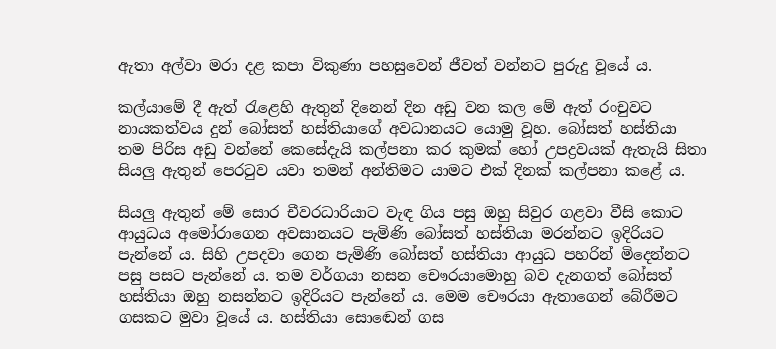ඇතා අල්වා මරා දළ කපා විකුණා පහසුවෙන් ජීවත් වන්නට පුරුදු වූයේ ය.

කල්යාමේ දී ඇත් රැළෙහි ඇතුන් දිනෙන් දින අඩු වන කල මේ ඇත් රංචුවට නායකත්වය දුන් බෝසත් හස්තියාගේ අවධානයට යොමු වූහ. බෝසත් හස්තියා තම පිරිස අඩු වන්නේ කෙසේදැයි කල්පනා කර කුමක් හෝ උපද්‍රවයක් ඇතැයි සිතා සියලු ඇතුන් පෙරටුව යවා තමන් අන්තිමට යාමට එක් දිනක් කල්පනා කළේ ය.

සියලු ඇතුන් මේ සොර චීවරධාරියාට වැඳ ගිය පසු ඔහු සිවුර ගළවා වීසි කොට ආයුධය අමෝරාගෙන අවසානයට පැමිණි බෝසත් හස්තියා මරන්නට ඉදිරියට පැන්නේ ය. සිහි උපදවා ගෙන පැමිණි බෝසත් හස්තියා ආයුධ පහරින් මිදෙන්නට පසු පසට පැන්නේ ය. තම වර්ගයා නසන චෞරයාමොහු බව දැනගත් බෝසත් හස්තියා ඔහු නසන්නට ඉදිරියට පැන්නේ ය. මෙම චෞරයා ඇතාගෙන් බේරීමට ගසකට මුවා වූයේ ය. හස්තියා සොඬෙන් ගස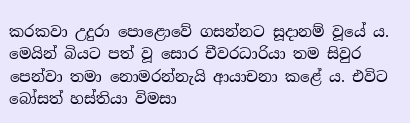කරකවා උදුරා පොළොවේ ගසන්නට සූදානම් වූයේ ය. මෙයින් බියට පත් වූ සොර චීවරධාරියා තම සිවුර පෙන්වා තමා නොමරන්නැයි ආයාචනා කළේ ය. එවිට බෝසත් හස්තියා විමසා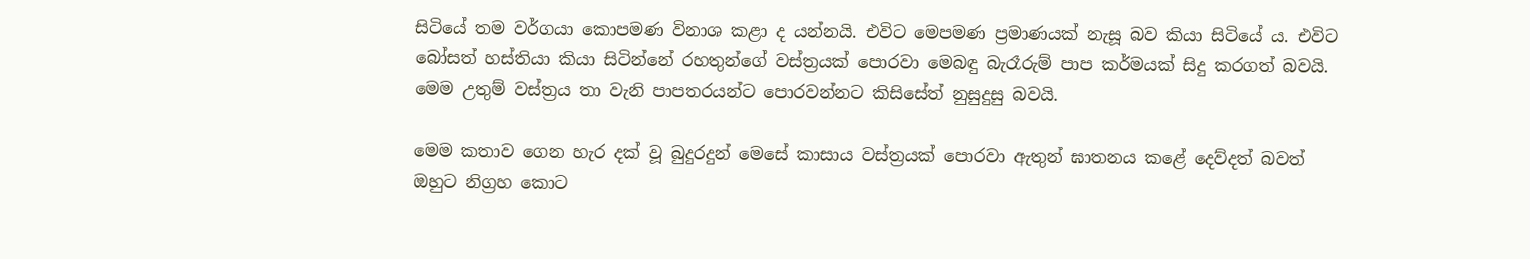සිටියේ තම වර්ගයා කොපමණ විනාශ කළා ද යන්නයි. එවිට මෙපමණ ප්‍රමාණයක් නැසූ බව කියා සිටියේ ය. එවිට බෝසත් හස්තියා කියා සිටින්නේ රහතුන්ගේ වස්ත්‍රයක් පොරවා මෙබඳු බැරෑරුම් පාප කර්මයක් සිදු කරගත් බවයි. මෙම උතුම් වස්ත්‍රය තා වැනි පාපතරයන්ට පොරවන්නට කිසිසේත් නුසුදුසු බවයි.

මෙම කතාව ගෙන හැර දක් වූ බුදුරදුන් මෙසේ කාසාය වස්ත්‍රයක් පොරවා ඇතුන් ඝාතනය කළේ දෙව්දත් බවත් ඔහුට නිග්‍රහ කොට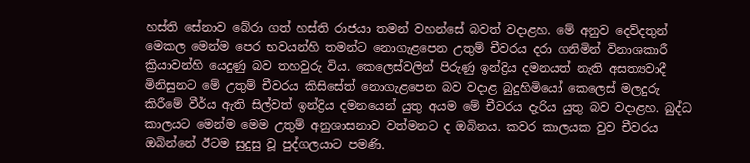හස්ති සේනාව බේරා ගත් හස්ති රාජයා තමන් වහන්සේ බවත් වදාළහ. මේ අනුව දෙව්දතුන් මෙකල මෙන්ම පෙර භවයන්හි තමන්ට නොගැළපෙන උතුම් චීවරය දරා ගනිමින් විනාශකාරී ක්‍රියාවන්හි යෙදුණු බව තහවුරු විය. කෙලෙස්වලින් පිරුණු ඉන්ද්‍රිය දමනයත් නැති අසත්‍යවාදී මිනිසුනට මේ උතුම් චීවරය කිසිසේත් නොගැළපෙන බව වදාළ බුදුහිමියෝ කෙලෙස් මලදුරු කිරීමේ වීර්ය ඇති සිල්වත් ඉන්ද්‍රිය දමනයෙන් යුතු අයම මේ චීවරය දැරිය යුතු බව වදාළහ. බුද්ධ කාලයට මෙන්ම මෙම උතුම් අනුශාසනාව වත්මනට ද ඔබිනය. කවර කාලයක වුව චීවරය ඔබින්නේ ඊටම සුදුසු වූ පුද්ගලයාට පමණි.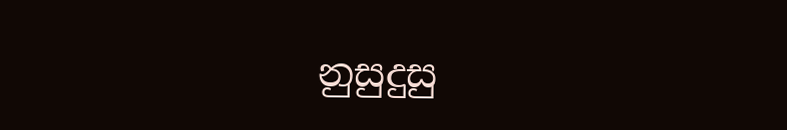නුසුදුසු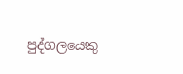පුද්ගලයෙකු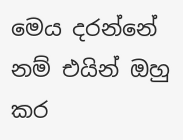මෙය දරන්නේ නම් එයින් ඔහු කර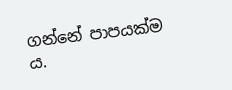ගන්නේ පාපයක්ම ය.